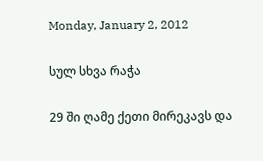Monday, January 2, 2012

სულ სხვა რაჭა

29 ში ღამე ქეთი მირეკავს და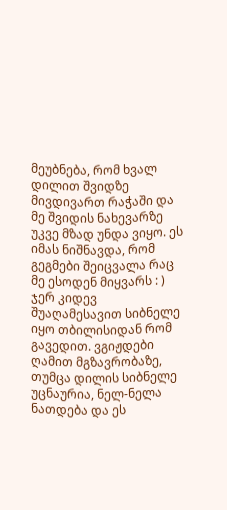მეუბნება, რომ ხვალ დილით შვიდზე მივდივართ რაჭაში და მე შვიდის ნახევარზე უკვე მზად უნდა ვიყო. ეს იმას ნიშნავდა, რომ გეგმები შეიცვალა რაც მე ესოდენ მიყვარს : )
ჯერ კიდევ შუაღამესავით სიბნელე იყო თბილისიდან რომ გავედით. ვგიჟდები ღამით მგზავრობაზე, თუმცა დილის სიბნელე უცნაურია, ნელ-ნელა ნათდება და ეს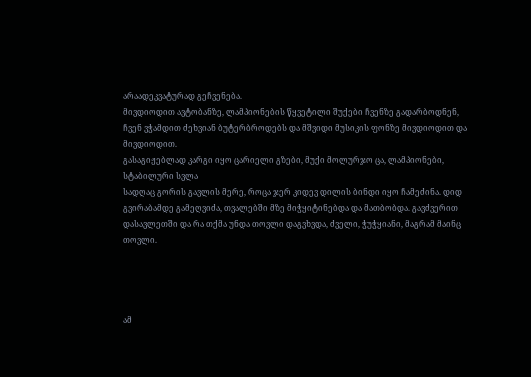არაადეკვატურად გეჩვენება.
მივდიოდით ავტობანზე, ლამპიონების წყვეტილი შუქები ჩვენზე გადარბოდნენ, ჩვენ ვჭამდით ძეხვიან ბუტერბროდებს და მშვიდი მუსიკის ფონზე მივდიოდით და მივდიოდით.
გასაგიჟებლად კარგი იყო ცარიელი გზები, მუქი მოლურჯო ცა, ლამპიონები, სტაბილური სვლა
სადღაც გორის გავლის მერე, როცა ჯერ კიდევ დილის ბინდი იყო ჩამეძინა. დიდ გვირაბამდე გამეღვიძა, თვალებში მზე მიჭყიტინებდა და მათბობდა. გავძვერით დასავლეთში და რა თქმა უნდა თოვლი დაგვხვდა, ძველი, ჭუჭყიანი, მაგრამ მაინც თოვლი.




ამ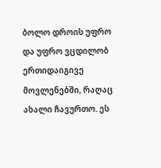ბოლო დროის უფრო და უფრო ვცდილობ ერთიდაიგივე მოვლენებში, რაღაც ახალი ჩავურთო. ეს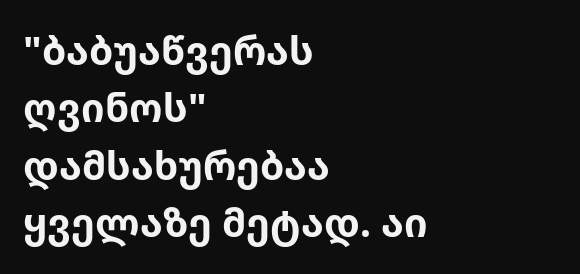"ბაბუაწვერას ღვინოს" დამსახურებაა ყველაზე მეტად. აი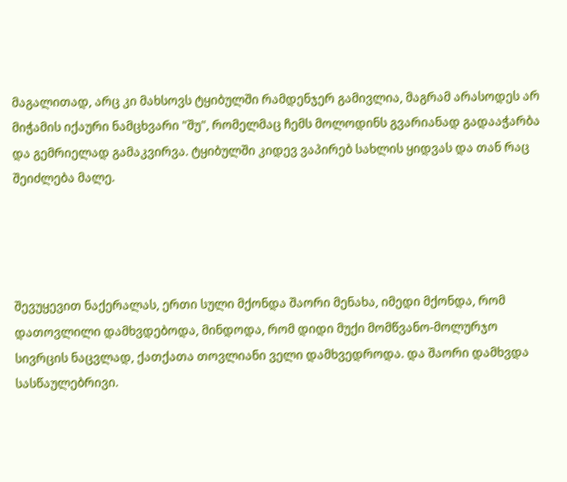მაგალითად, არც კი მახსოვს ტყიბულში რამდენჯერ გამივლია, მაგრამ არასოდეს არ მიჭამის იქაური ნამცხვარი "შუ", რომელმაც ჩემს მოლოდინს გვარიანად გადააჭარბა და გემრიელად გამაკვირვა. ტყიბულში კიდევ ვაპირებ სახლის ყიდვას და თან რაც შეიძლება მალე.




შევუყევით ნაქერალას, ერთი სული მქონდა შაორი მენახა, იმედი მქონდა, რომ დათოვლილი დამხვდებოდა, მინდოდა, რომ დიდი მუქი მომწვანო-მოლურჯო სივრცის ნაცვლად, ქათქათა თოვლიანი ველი დამხვედროდა. და შაორი დამხვდა სასწაულებრივი.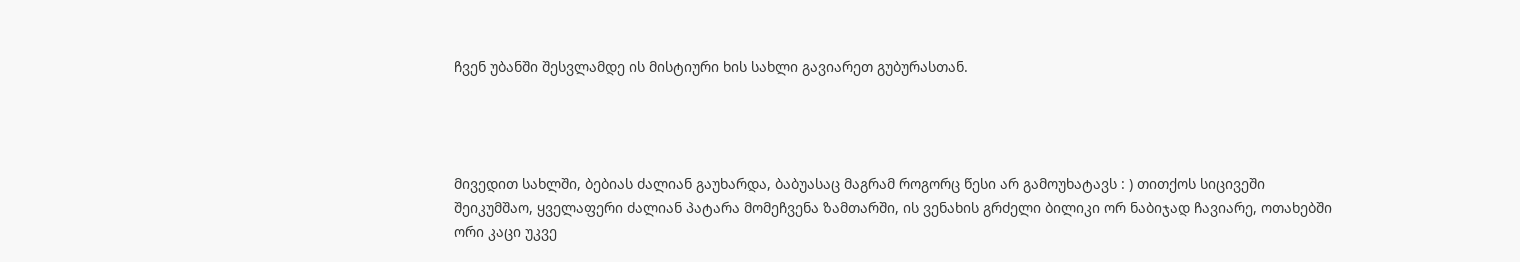ჩვენ უბანში შესვლამდე ის მისტიური ხის სახლი გავიარეთ გუბურასთან.




მივედით სახლში, ბებიას ძალიან გაუხარდა, ბაბუასაც მაგრამ როგორც წესი არ გამოუხატავს : ) თითქოს სიცივეში შეიკუმშაო, ყველაფერი ძალიან პატარა მომეჩვენა ზამთარში, ის ვენახის გრძელი ბილიკი ორ ნაბიჯად ჩავიარე, ოთახებში ორი კაცი უკვე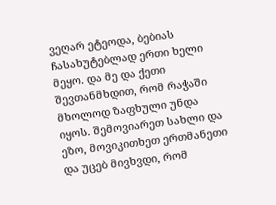ვეღარ ეტეოდა, ბებიას ჩასახუტებლად ერთი ხელი მეყო. და მე და ქეთი შევთანმხდით, რომ რაჭაში მხოლოდ ზაფხული უნდა იყოს. შემოვიარეთ სახლი და ეზო, მოვიკითხეთ ერთმანეთი და უცებ მივხვდი, რომ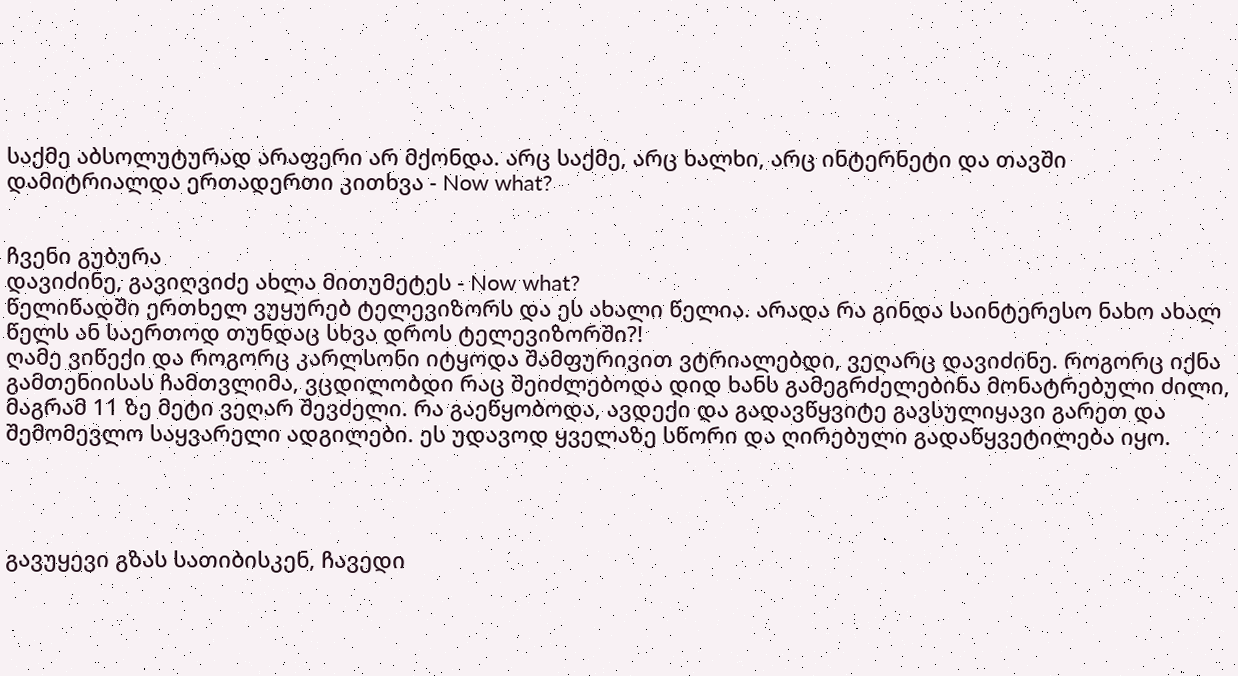საქმე აბსოლუტურად არაფერი არ მქონდა. არც საქმე, არც ხალხი, არც ინტერნეტი და თავში დამიტრიალდა ერთადერთი კითხვა - Now what?


ჩვენი გუბურა
დავიძინე, გავიღვიძე ახლა მითუმეტეს - Now what?
წელიწადში ერთხელ ვუყურებ ტელევიზორს და ეს ახალი წელია. არადა რა გინდა საინტერესო ნახო ახალ წელს ან საერთოდ თუნდაც სხვა დროს ტელევიზორში?!
ღამე ვიწექი და როგორც კარლსონი იტყოდა შამფურივით ვტრიალებდი, ვეღარც დავიძინე. როგორც იქნა გამთენიისას ჩამთვლიმა, ვცდილობდი რაც შეიძლებოდა დიდ ხანს გამეგრძელებინა მონატრებული ძილი, მაგრამ 11 ზე მეტი ვეღარ შევძელი. რა გაეწყობოდა, ავდექი და გადავწყვიტე გავსულიყავი გარეთ და შემომევლო საყვარელი ადგილები. ეს უდავოდ ყველაზე სწორი და ღირებული გადაწყვეტილება იყო.




გავუყევი გზას სათიბისკენ, ჩავედი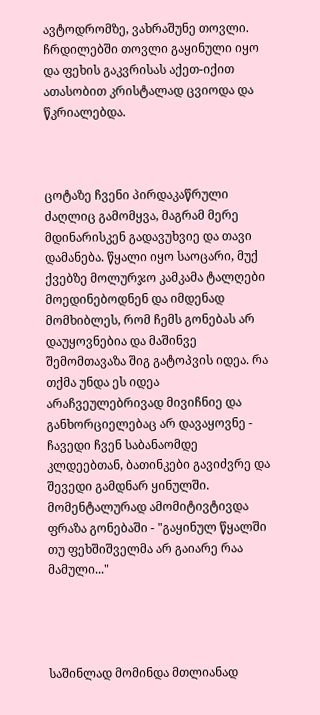ავტოდრომზე, ვახრაშუნე თოვლი. ჩრდილებში თოვლი გაყინული იყო და ფეხის გაკვრისას აქეთ-იქით ათასობით კრისტალად ცვიოდა და წკრიალებდა.



ცოტაზე ჩვენი პირდაკაწრული ძაღლიც გამომყვა, მაგრამ მერე მდინარისკენ გადავუხვიე და თავი დამანება. წყალი იყო საოცარი, მუქ ქვებზე მოლურჯო კამკამა ტალღები მოედინებოდნენ და იმდენად მომხიბლეს, რომ ჩემს გონებას არ დაუყოვნებია და მაშინვე შემომთავაზა შიგ გატოპვის იდეა. რა თქმა უნდა ეს იდეა არაჩვეულებრივად მივიჩნიე და განხორციელებაც არ დავაყოვნე - ჩავედი ჩვენ საბანაომდე კლდეებთან, ბათინკები გავიძვრე და შევედი გამდნარ ყინულში. მომენტალურად ამომიტივტივდა ფრაზა გონებაში - "გაყინულ წყალში თუ ფეხშიშველმა არ გაიარე რაა მამული..."




საშინლად მომინდა მთლიანად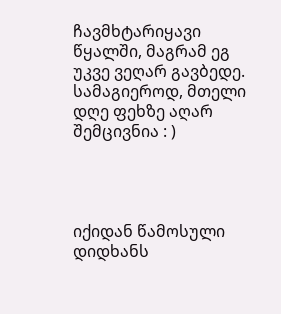ჩავმხტარიყავი წყალში, მაგრამ ეგ უკვე ვეღარ გავბედე. სამაგიეროდ, მთელი დღე ფეხზე აღარ შემცივნია : )




იქიდან წამოსული დიდხანს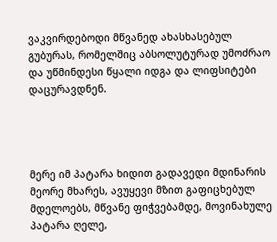ვაკვირდებოდი მწვანედ ახასხასებულ გუბურას, რომელშიც აბსოლუტურად უმოძრაო და უწმინდესი წყალი იდგა და ლიფსიტები დაცურავდნენ.




მერე იმ პატარა ხიდით გადავედი მდინარის მეორე მხარეს, ავუყევი მზით გაფიცხებულ მდელოებს, მწვანე ფიჭვებამდე, მოვინახულე პატარა ღელე,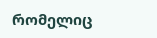რომელიც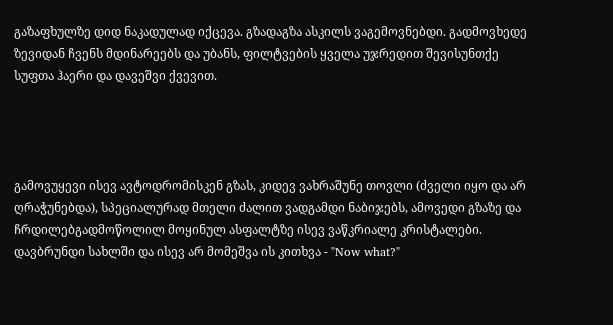გაზაფხულზე დიდ ნაკადულად იქცევა. გზადაგზა ასკილს ვაგემოვნებდი. გადმოვხედე ზევიდან ჩვენს მდინარეებს და უბანს, ფილტვების ყველა უჯრედით შევისუნთქე სუფთა ჰაერი და დავეშვი ქვევით.




გამოვუყევი ისევ ავტოდრომისკენ გზას, კიდევ ვახრაშუნე თოვლი (ძველი იყო და არ ღრაჭუნებდა), სპეციალურად მთელი ძალით ვადგამდი ნაბიჯებს, ამოვედი გზაზე და ჩრდილებგადმოწოლილ მოყინულ ასფალტზე ისევ ვაწკრიალე კრისტალები.
დავბრუნდი სახლში და ისევ არ მომეშვა ის კითხვა - "Now what?"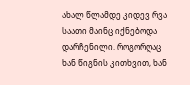ახალ წლამდე კიდევ რვა საათი მაინც იქნებოდა დარჩენილი. როგორღაც ხან წიგნის კითხვით, ხან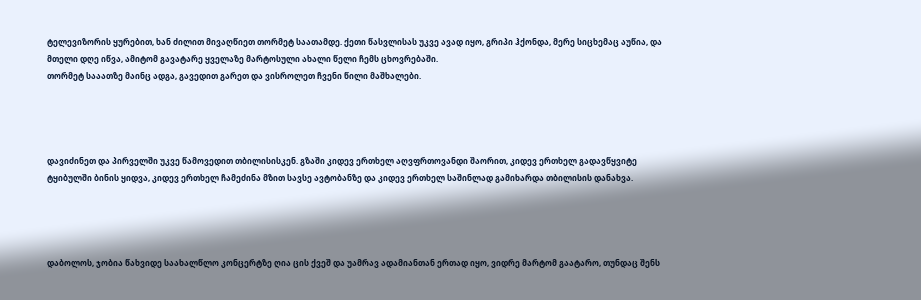ტელევიზორის ყურებით, ხან ძილით მივაღწიეთ თორმეტ საათამდე. ქეთი წასვლისას უკვე ავად იყო, გრიპი ჰქონდა, მერე სიცხემაც აუწია, და მთელი დღე იწვა, ამიტომ გავატარე ყველაზე მარტოსული ახალი წელი ჩემს ცხოვრებაში.
თორმეტ სააათზე მაინც ადგა, გავედით გარეთ და ვისროლეთ ჩვენი წილი მაშხალები.




დავიძინეთ და პირველში უკვე წამოვედით თბილისისკენ. გზაში კიდევ ერთხელ აღვფრთოვანდი შაორით, კიდევ ერთხელ გადავწყვიტე ტყიბულში ბინის ყიდვა, კიდევ ერთხელ ჩამეძინა მზით სავსე ავტობანზე და კიდევ ერთხელ საშინლად გამიხარდა თბილისის დანახვა.




დაბოლოს, ჯობია წახვიდე საახალწლო კონცერტზე ღია ცის ქვეშ და უამრავ ადამიანთან ერთად იყო, ვიდრე მარტომ გაატარო, თუნდაც შენს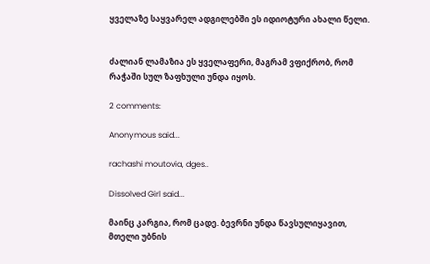ყველაზე საყვარელ ადგილებში ეს იდიოტური ახალი წელი.


ძალიან ლამაზია ეს ყველაფერი, მაგრამ ვფიქრობ, რომ რაჭაში სულ ზაფხული უნდა იყოს.

2 comments:

Anonymous said...

rachashi moutovia, dges..

Dissolved Girl said...

მაინც კარგია, რომ ცადე. ბევრნი უნდა წავსულიყავით, მთელი უბნის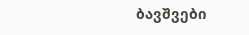ბავშვები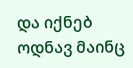და იქნებ ოდნავ მაინც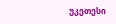უკეთესი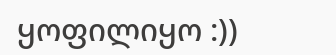ყოფილიყო :))